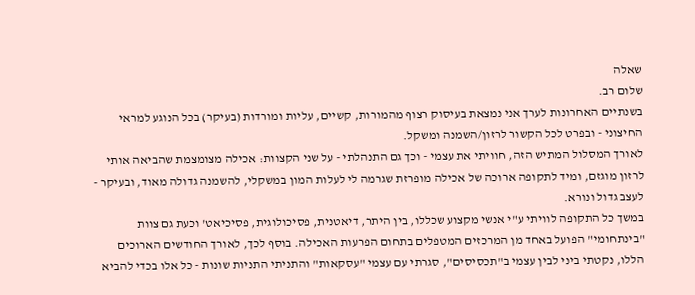שאלה
שלום רב.
בשנתיים האחרונות לערך אני נמצאת בעיסוק רצוף מהמורות, קשיים, עליות ומורדות (בעיקר) בכל הנוגע למראי החיצוני - ובפרט לכל הקשור לרזון/השמנה ומשקל.
לאורך המסלול המתיש הזה, חוויתי את עצמי - וכך גם התנהלתי - על שני הקצוות: אכילה מצומצמת שהביאה אותי לרזון מוגזם, ומיד לתקופה ארוכה של אכילה מופרזת שגרמה לי לעלות המון במשקלי, להשמנה גדולה מאוד, ובעיקר - לעצב גדול ונורא.
במשך כל התקופה לוויתי ע"י אנשי מקצוע שכללו, בין היתר, דיאטנית, פסיכולוגית, פסיכיאט' וכעת גם צוות "בינתחומי" הפועל באחד מן המרכזים המטפלים בתחום הפרעות האכילה. בוסף לכך, לאורך החודשים הארוכים הללו, נקטתי ביני לבין עצמי ב"תכסיסים", סגרתי עם עצמי "עסקאות" והתניתי התניות שונות - כל אלו בכדי להביא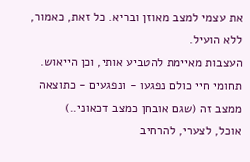את עצמי למצב מאוזן ובריא. כל זאת, כאמור, ללא הועיל.
העצבות מאיימת להטביע אותי, וכן הייאוש. תחומי חיי כולם נפגעו - ונפגעים - כתוצאה ממצב זה (שגם אובחן כמצב דכאוני..)
אוכל, לצערי, להרחיב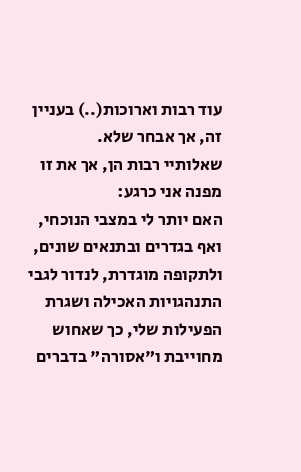עוד רבות וארוכות(..) בעניין זה, אך אבחר שלא.
שאלותיי רבות הן, אך את זו מפנה אני כרגע:
האם יותר לי במצבי הנוכחי, ואף בגדרים ובתנאים שונים, ולתקופה מוגדרת, לנדור לגבי התנהגויות האכילה ושגרת הפעילות שלי, כך שאחוש מחוייבת ו"אסורה" בדברים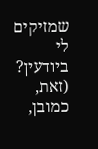שמזיקים לי ביודעין? (זאת, כמובן,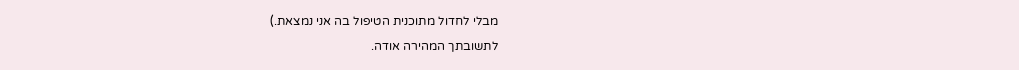מבלי לחדול מתוכנית הטיפול בה אני נמצאת.)
לתשובתך המהירה אודה.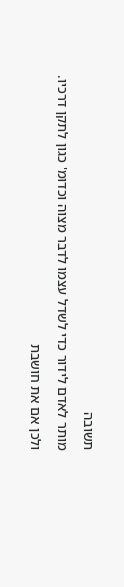תשובה
מותר לאדם לידור כדי לשדל עצמו לדבר מצוה וכדומ' כגון לתקן דרכיו.
ולכן אם את חושבת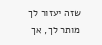שזה יעזור לך מותר לך, אך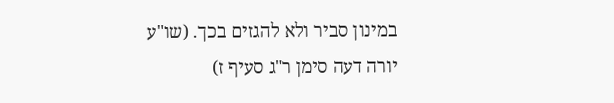במינון סביר ולא להגזים בכך. (שו"ע יורה דעה סימן ר"ג סעיף ז)